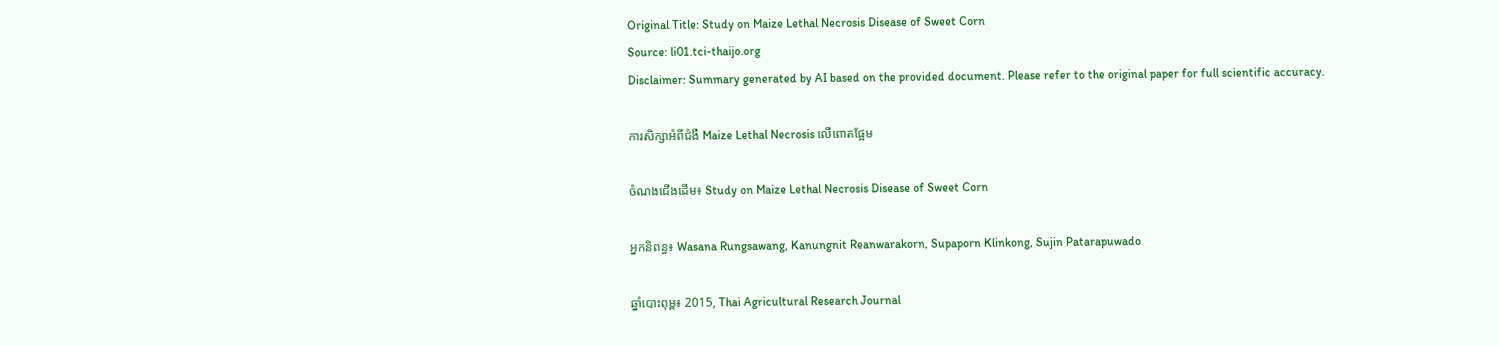Original Title: Study on Maize Lethal Necrosis Disease of Sweet Corn
Source: li01.tci-thaijo.org
Disclaimer: Summary generated by AI based on the provided document. Please refer to the original paper for full scientific accuracy.

ការសិក្សាអំពីជំងឺ Maize Lethal Necrosis លើពោតផ្អែម

ចំណងជើងដើម៖ Study on Maize Lethal Necrosis Disease of Sweet Corn

អ្នកនិពន្ធ៖ Wasana Rungsawang, Kanungnit Reanwarakorn, Supaporn Klinkong, Sujin Patarapuwado

ឆ្នាំបោះពុម្ព៖ 2015, Thai Agricultural Research Journal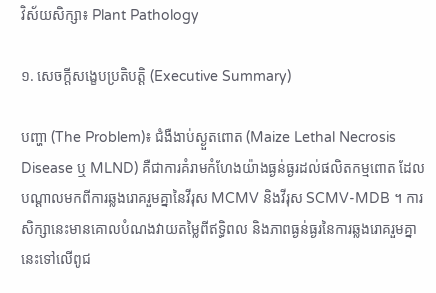វិស័យសិក្សា៖ Plant Pathology

១. សេចក្តីសង្ខេបប្រតិបត្តិ (Executive Summary)

បញ្ហា (The Problem)៖ ជំងឺងាប់ស្ងួតពោត (Maize Lethal Necrosis Disease ឬ MLND) គឺជាការគំរាមកំហែងយ៉ាងធ្ងន់ធ្ងរដល់ផលិតកម្មពោត ដែលបណ្តាលមកពីការឆ្លងរោគរួមគ្នានៃវីរុស MCMV និងវីរុស SCMV-MDB ។ ការសិក្សានេះមានគោលបំណងវាយតម្លៃពីឥទ្ធិពល និងភាពធ្ងន់ធ្ងរនៃការឆ្លងរោគរួមគ្នានេះទៅលើពូជ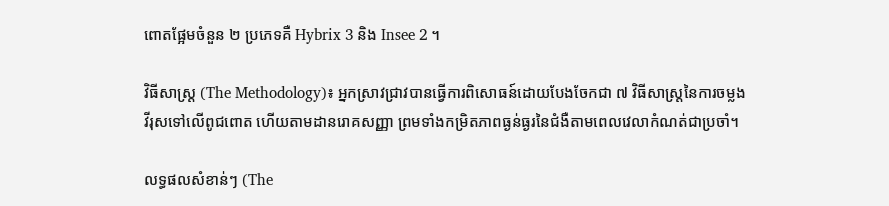ពោតផ្អែមចំនួន ២ ប្រភេទគឺ Hybrix 3 និង Insee 2 ។

វិធីសាស្ត្រ (The Methodology)៖ អ្នកស្រាវជ្រាវបានធ្វើការពិសោធន៍ដោយបែងចែកជា ៧ វិធីសាស្ត្រនៃការចម្លងវីរុសទៅលើពូជពោត ហើយតាមដានរោគសញ្ញា ព្រមទាំងកម្រិតភាពធ្ងន់ធ្ងរនៃជំងឺតាមពេលវេលាកំណត់ជាប្រចាំ។

លទ្ធផលសំខាន់ៗ (The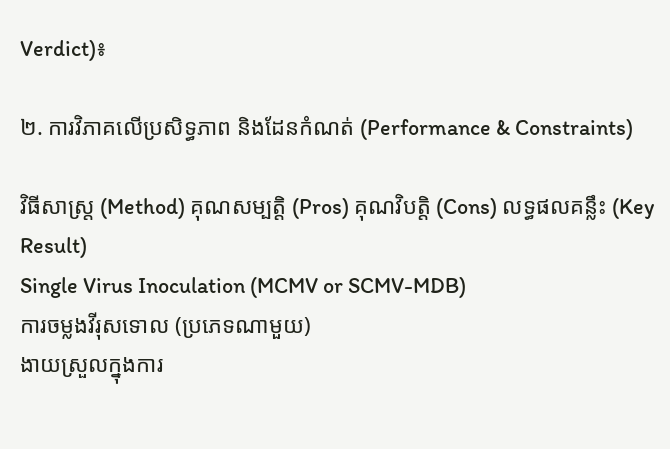Verdict)៖

២. ការវិភាគលើប្រសិទ្ធភាព និងដែនកំណត់ (Performance & Constraints)

វិធីសាស្ត្រ (Method) គុណសម្បត្តិ (Pros) គុណវិបត្តិ (Cons) លទ្ធផលគន្លឹះ (Key Result)
Single Virus Inoculation (MCMV or SCMV-MDB)
ការចម្លងវីរុសទោល (ប្រភេទណាមួយ)
ងាយស្រួលក្នុងការ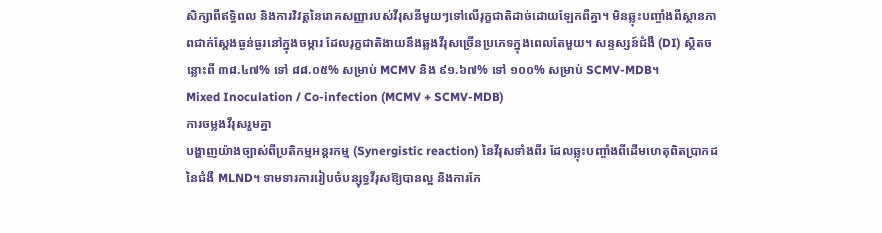សិក្សាពីឥទ្ធិពល និងការវិវត្តនៃរោគសញ្ញារបស់វីរុសនីមួយៗទៅលើរុក្ខជាតិដាច់ដោយឡែកពីគ្នា។ មិនឆ្លុះបញ្ចាំងពីស្ថានភាពជាក់ស្តែងធ្ងន់ធ្ងរនៅក្នុងចម្ការ ដែលរុក្ខជាតិងាយនឹងឆ្លងវីរុសច្រើនប្រភេទក្នុងពេលតែមួយ។ សន្ទស្សន៍ជំងឺ (DI) ស្ថិតចន្លោះពី ៣៨.៤៧% ទៅ ៨៨.០៥% សម្រាប់ MCMV និង ៩១.៦៧% ទៅ ១០០% សម្រាប់ SCMV-MDB។
Mixed Inoculation / Co-infection (MCMV + SCMV-MDB)
ការចម្លងវីរុសរួមគ្នា
បង្ហាញយ៉ាងច្បាស់ពីប្រតិកម្មអន្តរកម្ម (Synergistic reaction) នៃវីរុសទាំងពីរ ដែលឆ្លុះបញ្ចាំងពីដើមហេតុពិតប្រាកដនៃជំងឺ MLND។ ទាមទារការរៀបចំបន្សុទ្ធវីរុសឱ្យបានល្អ និងការកែ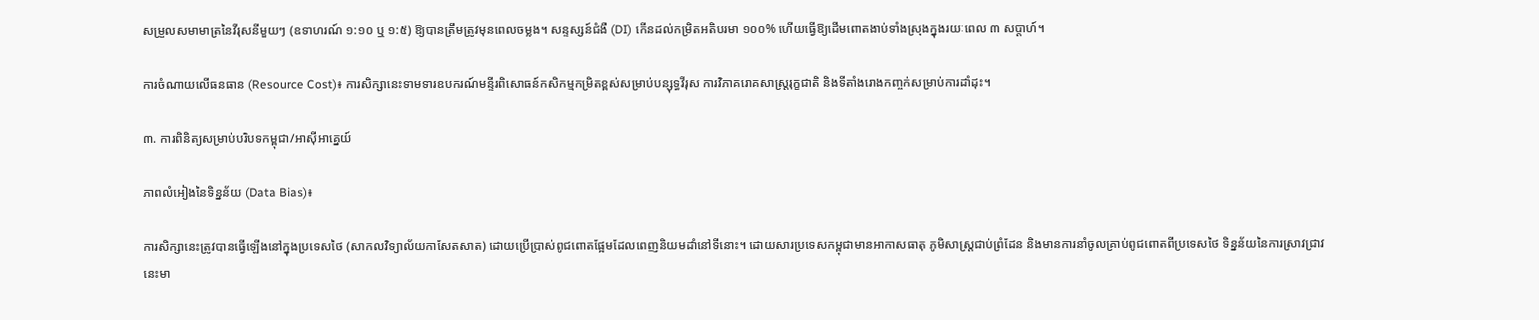សម្រួលសមាមាត្រនៃវីរុសនីមួយៗ (ឧទាហរណ៍ ១:១០ ឬ ១:៥) ឱ្យបានត្រឹមត្រូវមុនពេលចម្លង។ សន្ទស្សន៍ជំងឺ (DI) កើនដល់កម្រិតអតិបរមា ១០០% ហើយធ្វើឱ្យដើមពោតងាប់ទាំងស្រុងក្នុងរយៈពេល ៣ សប្តាហ៍។

ការចំណាយលើធនធាន (Resource Cost)៖ ការសិក្សានេះទាមទារឧបករណ៍មន្ទីរពិសោធន៍កសិកម្មកម្រិតខ្ពស់សម្រាប់បន្សុទ្ធវីរុស ការវិភាគរោគសាស្ត្ររុក្ខជាតិ និងទីតាំងរោងកញ្ចក់សម្រាប់ការដាំដុះ។

៣. ការពិនិត្យសម្រាប់បរិបទកម្ពុជា/អាស៊ីអាគ្នេយ៍

ភាពលំអៀងនៃទិន្នន័យ (Data Bias)៖

ការសិក្សានេះត្រូវបានធ្វើឡើងនៅក្នុងប្រទេសថៃ (សាកលវិទ្យាល័យកាសែតសាត) ដោយប្រើប្រាស់ពូជពោតផ្អែមដែលពេញនិយមដាំនៅទីនោះ។ ដោយសារប្រទេសកម្ពុជាមានអាកាសធាតុ ភូមិសាស្ត្រជាប់ព្រំដែន និងមានការនាំចូលគ្រាប់ពូជពោតពីប្រទេសថៃ ទិន្នន័យនៃការស្រាវជ្រាវនេះមា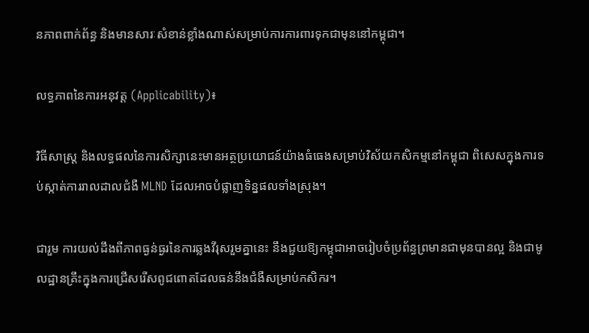នភាពពាក់ព័ន្ធ និងមានសារៈសំខាន់ខ្លាំងណាស់សម្រាប់ការការពារទុកជាមុននៅកម្ពុជា។

លទ្ធភាពនៃការអនុវត្ត (Applicability)៖

វិធីសាស្ត្រ និងលទ្ធផលនៃការសិក្សានេះមានអត្ថប្រយោជន៍យ៉ាងធំធេងសម្រាប់វិស័យកសិកម្មនៅកម្ពុជា ពិសេសក្នុងការទប់ស្កាត់ការរាលដាលជំងឺ MLND ដែលអាចបំផ្លាញទិន្នផលទាំងស្រុង។

ជារួម ការយល់ដឹងពីភាពធ្ងន់ធ្ងរនៃការឆ្លងវីរុសរួមគ្នានេះ នឹងជួយឱ្យកម្ពុជាអាចរៀបចំប្រព័ន្ធព្រមានជាមុនបានល្អ និងជាមូលដ្ឋានគ្រឹះក្នុងការជ្រើសរើសពូជពោតដែលធន់នឹងជំងឺសម្រាប់កសិករ។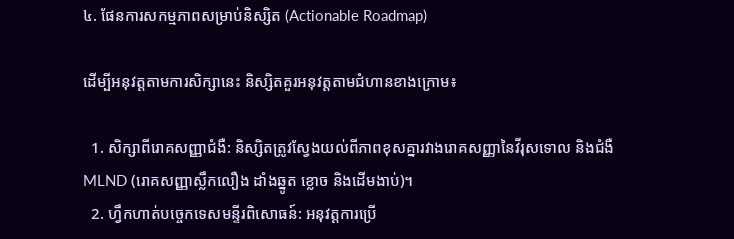៤. ផែនការសកម្មភាពសម្រាប់និស្សិត (Actionable Roadmap)

ដើម្បីអនុវត្តតាមការសិក្សានេះ និស្សិតគួរអនុវត្តតាមជំហានខាងក្រោម៖

  1. សិក្សាពីរោគសញ្ញាជំងឺ: និស្សិតត្រូវស្វែងយល់ពីភាពខុសគ្នារវាងរោគសញ្ញានៃវីរុសទោល និងជំងឺ MLND (រោគសញ្ញាស្លឹកលឿង ដាំងឆ្នូត ខ្លោច និងដើមងាប់)។
  2. ហ្វឹកហាត់បច្ចេកទេសមន្ទីរពិសោធន៍: អនុវត្តការប្រើ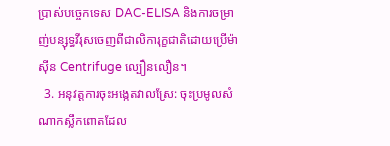ប្រាស់បច្ចេកទេស DAC-ELISA និងការចម្រាញ់បន្សុទ្ធវីរុសចេញពីជាលិការុក្ខជាតិដោយប្រើម៉ាស៊ីន Centrifuge ល្បឿនលឿន។
  3. អនុវត្តការចុះអង្កេតវាលស្រែ: ចុះប្រមូលសំណាកស្លឹកពោតដែល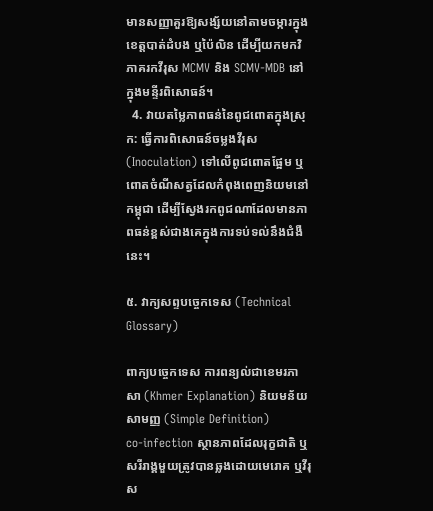មានសញ្ញាគួរឱ្យសង្ស័យនៅតាមចម្ការក្នុងខេត្តបាត់ដំបង ឬប៉ៃលិន ដើម្បីយកមកវិភាគរកវីរុស MCMV និង SCMV-MDB នៅក្នុងមន្ទីរពិសោធន៍។
  4. វាយតម្លៃភាពធន់នៃពូជពោតក្នុងស្រុក: ធ្វើការពិសោធន៍ចម្លងវីរុស (Inoculation) ទៅលើពូជពោតផ្អែម ឬពោតចំណីសត្វដែលកំពុងពេញនិយមនៅកម្ពុជា ដើម្បីស្វែងរកពូជណាដែលមានភាពធន់ខ្ពស់ជាងគេក្នុងការទប់ទល់នឹងជំងឺនេះ។

៥. វាក្យសព្ទបច្ចេកទេស (Technical Glossary)

ពាក្យបច្ចេកទេស ការពន្យល់ជាខេមរភាសា (Khmer Explanation) និយមន័យសាមញ្ញ (Simple Definition)
co-infection ស្ថានភាពដែលរុក្ខជាតិ ឬសរីរាង្គមួយត្រូវបានឆ្លងដោយមេរោគ ឬវីរុស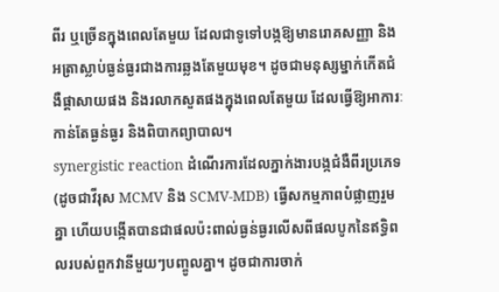ពីរ ឬច្រើនក្នុងពេលតែមួយ ដែលជាទូទៅបង្កឱ្យមានរោគសញ្ញា និងអត្រាស្លាប់ធ្ងន់ធ្ងរជាងការឆ្លងតែមួយមុខ។ ដូចជាមនុស្សម្នាក់កើតជំងឺផ្តាសាយផង និងរលាកសួតផងក្នុងពេលតែមួយ ដែលធ្វើឱ្យអាការៈកាន់តែធ្ងន់ធ្ងរ និងពិបាកព្យាបាល។
synergistic reaction ដំណើរការដែលភ្នាក់ងារបង្កជំងឺពីរប្រភេទ (ដូចជាវីរុស MCMV និង SCMV-MDB) ធ្វើសកម្មភាពបំផ្លាញរួមគ្នា ហើយបង្កើតបានជាផលប៉ះពាល់ធ្ងន់ធ្ងរលើសពីផលបូកនៃឥទ្ធិពលរបស់ពួកវានីមួយៗបញ្ចូលគ្នា។ ដូចជាការចាក់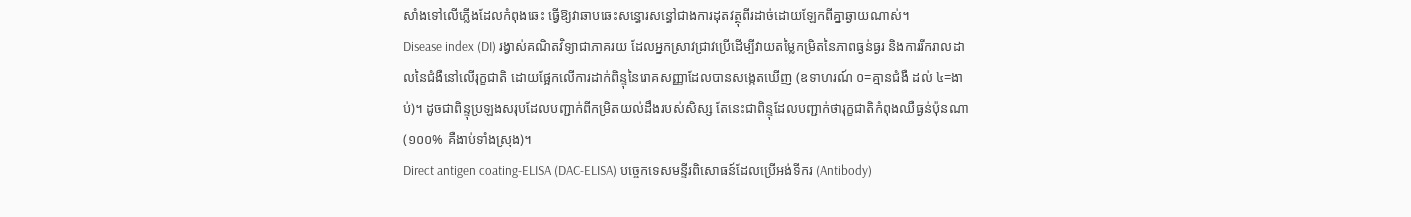សាំងទៅលើភ្លើងដែលកំពុងឆេះ ធ្វើឱ្យវាឆាបឆេះសន្ធោរសន្ធៅជាងការដុតវត្ថុពីរដាច់ដោយឡែកពីគ្នាឆ្ងាយណាស់។
Disease index (DI) រង្វាស់គណិតវិទ្យាជាភាគរយ ដែលអ្នកស្រាវជ្រាវប្រើដើម្បីវាយតម្លៃកម្រិតនៃភាពធ្ងន់ធ្ងរ និងការរីករាលដាលនៃជំងឺនៅលើរុក្ខជាតិ ដោយផ្អែកលើការដាក់ពិន្ទុនៃរោគសញ្ញាដែលបានសង្កេតឃើញ (ឧទាហរណ៍ ០=គ្មានជំងឺ ដល់ ៤=ងាប់)។ ដូចជាពិន្ទុប្រឡងសរុបដែលបញ្ជាក់ពីកម្រិតយល់ដឹងរបស់សិស្ស តែនេះជាពិន្ទុដែលបញ្ជាក់ថារុក្ខជាតិកំពុងឈឺធ្ងន់ប៉ុនណា (១០០% គឺងាប់ទាំងស្រុង)។
Direct antigen coating-ELISA (DAC-ELISA) បច្ចេកទេសមន្ទីរពិសោធន៍ដែលប្រើអង់ទីករ (Antibody)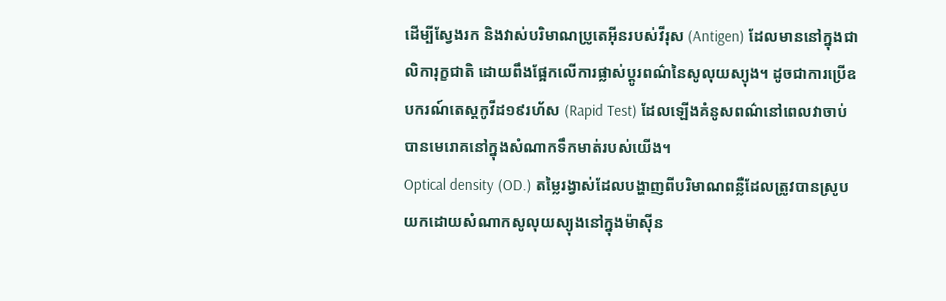ដើម្បីស្វែងរក និងវាស់បរិមាណប្រូតេអ៊ីនរបស់វីរុស (Antigen) ដែលមាននៅក្នុងជាលិការុក្ខជាតិ ដោយពឹងផ្អែកលើការផ្លាស់ប្តូរពណ៌នៃសូលុយស្យុង។ ដូចជាការប្រើឧបករណ៍តេស្តកូវីដ១៩រហ័ស (Rapid Test) ដែលឡើងគំនូសពណ៌នៅពេលវាចាប់បានមេរោគនៅក្នុងសំណាកទឹកមាត់របស់យើង។
Optical density (OD.) តម្លៃរង្វាស់ដែលបង្ហាញពីបរិមាណពន្លឺដែលត្រូវបានស្រូបយកដោយសំណាកសូលុយស្យុងនៅក្នុងម៉ាស៊ីន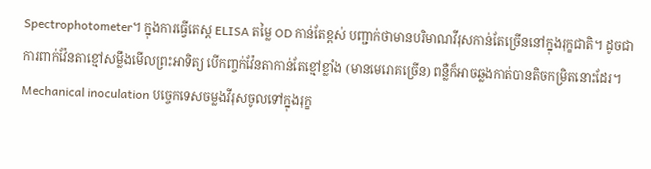Spectrophotometer។ ក្នុងការធ្វើតេស្ត ELISA តម្លៃ OD កាន់តែខ្ពស់ បញ្ជាក់ថាមានបរិមាណវីរុសកាន់តែច្រើននៅក្នុងរុក្ខជាតិ។ ដូចជាការពាក់វ៉ែនតាខ្មៅសម្លឹងមើលព្រះអាទិត្យ បើកញ្ចក់វ៉ែនតាកាន់តែខ្មៅខ្លាំង (មានមេរោគច្រើន) ពន្លឺក៏អាចឆ្លងកាត់បានតិចកម្រិតនោះដែរ។
Mechanical inoculation បច្ចេកទេសចម្លងវីរុសចូលទៅក្នុងរុក្ខ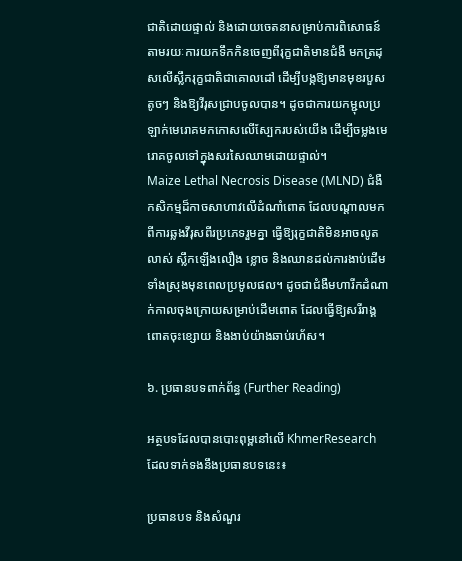ជាតិដោយផ្ទាល់ និងដោយចេតនាសម្រាប់ការពិសោធន៍ តាមរយៈការយកទឹកកិនចេញពីរុក្ខជាតិមានជំងឺ មកត្រដុសលើស្លឹករុក្ខជាតិជាគោលដៅ ដើម្បីបង្កឱ្យមានមុខរបួសតូចៗ និងឱ្យវីរុសជ្រាបចូលបាន។ ដូចជាការយកម្ជុលប្រឡាក់មេរោគមកកោសលើស្បែករបស់យើង ដើម្បីចម្លងមេរោគចូលទៅក្នុងសរសៃឈាមដោយផ្ទាល់។
Maize Lethal Necrosis Disease (MLND) ជំងឺកសិកម្មដ៏កាចសាហាវលើដំណាំពោត ដែលបណ្តាលមកពីការឆ្លងវីរុសពីរប្រភេទរួមគ្នា ធ្វើឱ្យរុក្ខជាតិមិនអាចលូតលាស់ ស្លឹកឡើងលឿង ខ្លោច និងឈានដល់ការងាប់ដើមទាំងស្រុងមុនពេលប្រមូលផល។ ដូចជាជំងឺមហារីកដំណាក់កាលចុងក្រោយសម្រាប់ដើមពោត ដែលធ្វើឱ្យសរីរាង្គពោតចុះខ្សោយ និងងាប់យ៉ាងឆាប់រហ័ស។

៦. ប្រធានបទពាក់ព័ន្ធ (Further Reading)

អត្ថបទដែលបានបោះពុម្ពនៅលើ KhmerResearch ដែលទាក់ទងនឹងប្រធានបទនេះ៖

ប្រធានបទ និងសំណួរ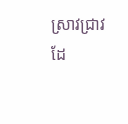ស្រាវជ្រាវដែ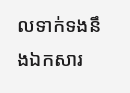លទាក់ទងនឹងឯកសារ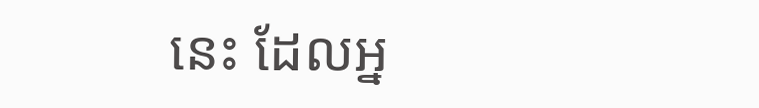នេះ ដែលអ្ន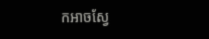កអាចស្វែ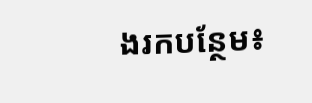ងរកបន្ថែម៖